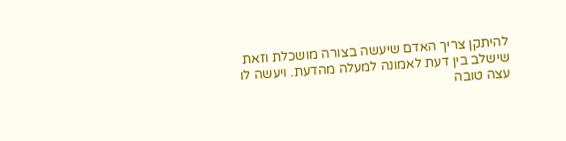להיתקן צריך האדם שיעשה בצורה מושכלת וזאת שישלב בין דעת לאמונה למעלה מהדעת. ויעשה לו עצה טובה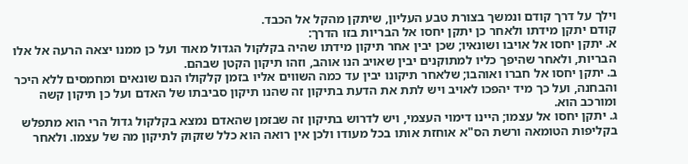וילך על דרך קודם ונמשך בצורת טבע העליון, שיתקן מהקל אל הכבד.
קודם יתקן מידתו ולאחר כן יתקן יחסו אל הבריות בזו הדרך:
א. יתקן יחסו אל אויבו ושונאיו; שכן יבין אחר תיקון מידתו שהיה בקלקול הגדול מאוד ועל כן ממנו יצאה הרעה אל אלו הבריות, ולאחר שהיפך כליו למתוקנים יבין שאויב הנו אוהב, וזהו תיקון הקטן שבהם.
ב. יתקן יחסו אל חברו ואוהבו; שלאחר תיקונו יבין עד כמה השווים אליו בזמן קלקולו הנם שונאים ומחמסים ללא היכר והבחנה, ועל כך מיד יהפכו לאויב ויש לתת את הדעת בתיקון זה שהנו תיקון סביבתו של האדם ועל כן תיקון קשה ומורכב הוא.
ג. יתקן יחסו אל עצמו; היינו דימוי העצמי, ויש לדרוש בתיקון זה שבזמן שהאדם נמצא בקלקול גדול הרי הוא מתפלש בקליפות הטומאה ורשת הס"א אוחזת אותו בכל מעודו ולכן אין רואה הוא כלל שזקוק לתיקון מה של עצמו. ולאחר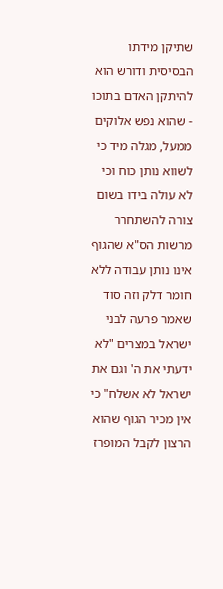שתיקן מידתו הבסיסית ודורש הוא להיתקן האדם בתוכו - שהוא נפש אלוקים ממעל, מגלה מיד כי לשווא נותן כוח וכי לא עולה בידו בשום צורה להשתחרר מרשות הס"א שהגוף אינו נותן עבודה ללא חומר דלק וזה סוד שאמר פרעה לבני ישראל במצרים "לא ידעתי את ה' וגם את ישראל לא אשלח" כי אין מכיר הגוף שהוא הרצון לקבל המופרז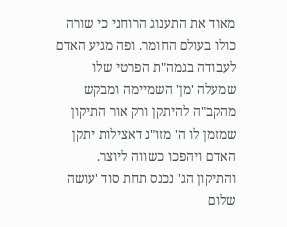מאוד את התענוג הרוחני כי שורה כולו בעולם החומר. ופה מגיע האדם לעבודה בגמה"ת הפרטי שלו שמעלה 'מן' השמיימה ומבקש מהקב"ה להיתקן ורק אור התיקון שמזמן לו ה' מזו"נ דאצילות יתקן האדם ויהפכו כשווה ליוצר.
והתיקון הג' נכנס תחת סוד 'עושה שלום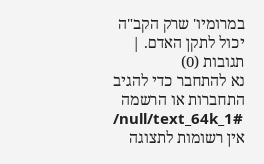במרומיו' שרק הקב"ה יכול לתקן האדם. |
תגובות (0)
נא להתחבר כדי להגיב
התחברות או הרשמה
/null/text_64k_1#
אין רשומות לתצוגה